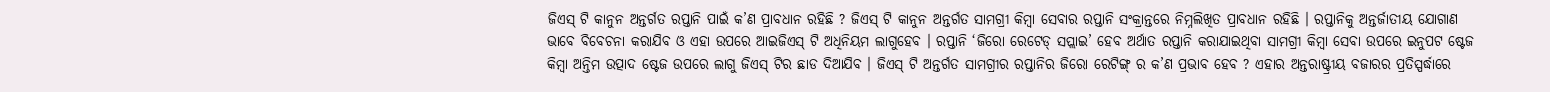ଜିଏସ୍ ଟି କାନୁନ ଅନ୍ତର୍ଗତ ରପ୍ତାନି ପାଇଁ କ’ଣ ପ୍ରାବଧାନ ରହିଛି ? ଜିଏସ୍ ଟି କାନୁନ ଅନ୍ତର୍ଗତ ସାମଗ୍ରୀ କିମ୍ବା ସେବାର ରପ୍ତାନି ସଂକ୍ରାନ୍ତରେ ନିମ୍ନଲିଖିତ ପ୍ରାବଧାନ ରହିଛି । ରପ୍ତାନିକୁ ଅନ୍ତର୍ଜାତୀୟ ଯୋଗାଣ ଭାବେ ବିବେଚନା କରାଯିବ ଓ ଏହା ଉପରେ ଆଇଜିଏସ୍ ଟି ଅଧିନିୟମ ଲାଗୁହେବ । ରପ୍ତାନି ‘ଜିରୋ ରେଟେଡ୍ ସପ୍ଲାଇ’ ହେବ ଅର୍ଥାତ ରପ୍ତାନି କରାଯାଇଥିବା ସାମଗ୍ରୀ କିମ୍ବା ସେବା ଉପରେ ଇନୁପଟ ଷ୍ଟେଜ କିମ୍ବା ଅନ୍ତିମ ଉତ୍ପାଦ ଷ୍ଟେଜ ଉପରେ ଲାଗୁ ଜିଏସ୍ ଟିର ଛାଡ ଦିଆଯିବ । ଜିଏସ୍ ଟି ଅନ୍ତର୍ଗତ ସାମଗ୍ରୀର ରପ୍ତାନିର ଜିରୋ ରେଟିଙ୍ଗ୍ ର କ’ଣ ପ୍ରଭାବ ହେବ ? ଏହାର ଅନ୍ତରାଷ୍ଟ୍ରୀୟ ବଜାରର ପ୍ରତିସ୍ପର୍ଦ୍ଧାରେ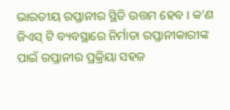ଭାରତୀୟ ରପ୍ତାନୀର ସ୍ଥିତି ଉତ୍ତମ ହେବ । କ’ଣ ଜିଏସ୍ ଟି ବ୍ୟବସ୍ଥାରେ ନିର୍ମାତା ରପ୍ତାନୀକାରୀଙ୍କ ପାଇଁ ରପ୍ତାନୀର ପ୍ରକ୍ରିୟା ସହଜ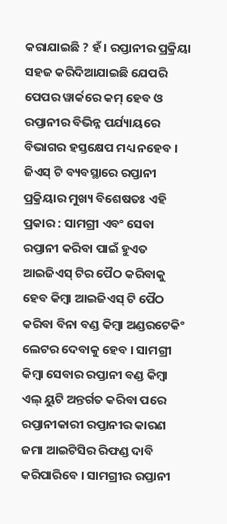କରାଯାଇଛି ? ହଁ । ରପ୍ତାନୀର ପ୍ରକ୍ରିୟା ସହଜ କରିଦିଆଯାଇଛି ଯେପରି ପେପର ୱାର୍କରେ କମ୍ ହେବ ଓ ରପ୍ତାନୀର ବିଭିନ୍ନ ପର୍ଯ୍ୟାୟରେ ବିଭାଗର ହସ୍ତକ୍ଷେପ ମଧ୍ୟ ନହେବ । ଜିଏସ୍ ଟି ବ୍ୟବସ୍ଥାରେ ରପ୍ତାନୀ ପ୍ରକ୍ରିୟାର ମୁଖ୍ୟ ବିଶେଷତଃ ଏହି ପ୍ରକାର : ସାମଗ୍ରୀ ଏବଂ ସେବା ରପ୍ତାନୀ କରିବା ପାଇଁ ହୁଏତ ଆଇଜିଏସ୍ ଟିର ପୈଠ କରିବାକୁ ହେବ କିମ୍ବା ଆଇଜିଏସ୍ ଟି ପୈଠ କରିବା ବିନା ବଣ୍ଡ କିମ୍ବା ଅଣ୍ଡରଟେକିଂ ଲେଟର ଦେବାକୁ ହେବ । ସାମଗ୍ରୀ କିମ୍ବା ସେବାର ରପ୍ତାନୀ ବଣ୍ଡ କିମ୍ବା ଏଲ୍ ୟୁଟି ଅନ୍ତର୍ଗତ କରିବା ପରେ ରପ୍ତାନୀକାରୀ ରପ୍ତାନୀର କାରଣ ଜମା ଆଇଟିସିର ରିଫଣ୍ଡ ଦାବି କରିପାରିବେ । ସାମଗ୍ରୀର ରପ୍ତାନୀ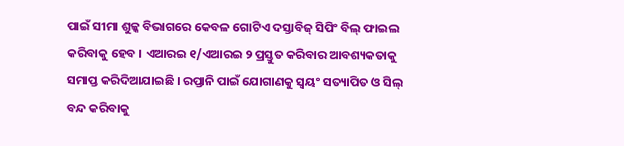ପାଇଁ ସୀମା ଶୁଳ୍କ ବିଭାଗରେ କେବଳ ଗୋଟିଏ ଦସ୍ତାବିଜ୍ ସିପିଂ ବିଲ୍ ଫାଇଲ କରିବାକୁ ହେବ । ଏଆରଇ ୧/ଏଆରଇ ୨ ପ୍ରସ୍ତୁତ କରିବାର ଆବଶ୍ୟକତାକୁ ସମାପ୍ତ କରିଦିଆଯାଇଛି । ରପ୍ତାନି ପାଇଁ ଯୋଗାଣକୁ ସ୍ଵୟଂ ସତ୍ୟାପିତ ଓ ସିଲ୍ ବନ୍ଦ କରିବାକୁ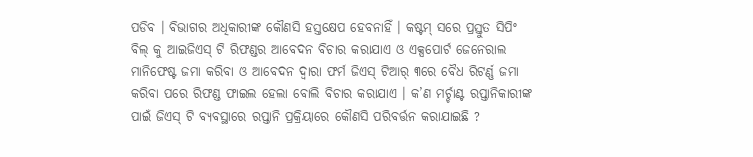ପଡିବ । ବିଭାଗର ଅଧିକାରୀଙ୍କ କୌଣସି ହସ୍ତକ୍ଷେପ ହେବନାହିଁ । କଷ୍ଟମ୍ ସରେ ପ୍ରସ୍ତୁତ ସିପିଂ ବିଲ୍ କୁ ଆଇଜିଏସ୍ ଟି ରିଫଣ୍ଡର ଆବେଦନ ବିଚାର କରାଯାଏ ଓ ଏକ୍ସପୋର୍ଟ ଜେନେରାଲ ମାନିଫେଷ୍ଟ ଜମା କରିବା ଓ ଆବେଦନ ଦ୍ଵାରା ଫର୍ମ ଜିଏସ୍ ଟିଆର୍ ୩ରେ ବୈଧ ରିଟର୍ଣ୍ଣ ଜମା କରିବା ପରେ ରିଫଣ୍ଡ ଫାଇଲ ହେଲା ବୋଲି ବିଚାର କରାଯାଏ । କ’ଣ ମର୍ଚ୍ଚାଣ୍ଟ ରପ୍ତାନିକାରୀଙ୍କ ପାଇଁ ଜିଏସ୍ ଟି ବ୍ୟବସ୍ଥାରେ ରପ୍ତାନି ପ୍ରକ୍ରିୟାରେ କୌଣସି ପରିବର୍ତ୍ତନ କରାଯାଇଛି ?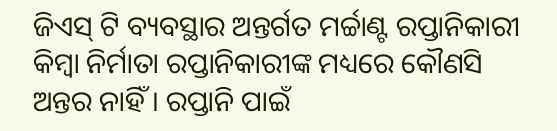ଜିଏସ୍ ଟି ବ୍ୟବସ୍ଥାର ଅନ୍ତର୍ଗତ ମର୍ଚ୍ଚାଣ୍ଟ ରପ୍ତାନିକାରୀ କିମ୍ବା ନିର୍ମାତା ରପ୍ତାନିକାରୀଙ୍କ ମଧ୍ୟରେ କୌଣସି ଅନ୍ତର ନାହିଁ । ରପ୍ତାନି ପାଇଁ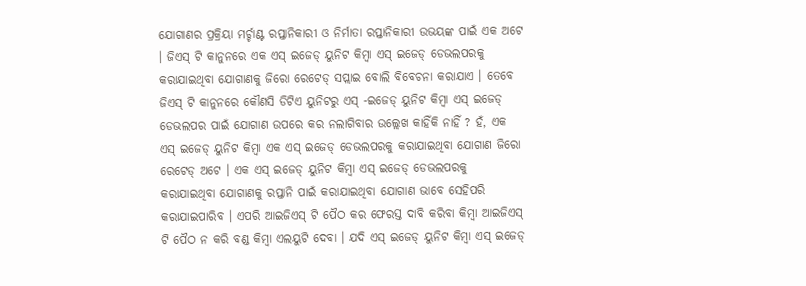ଯୋଗାଣର ପ୍ରକ୍ରିୟା ମର୍ଚ୍ଚାଣ୍ଟ ରପ୍ତାନିକାରୀ ଓ ନିର୍ମାତା ରପ୍ତାନିକାରୀ ଉଭୟଙ୍କ ପାଇଁ ଏକ ଅଟେ । ଜିଏସ୍ ଟି କାନୁନରେ ଏକ ଏସ୍ ଇଜେଡ୍ ୟୁନିଟ କିମ୍ବା ଏସ୍ ଇଜେଡ୍ ଡେଭଲପରକୁ କରାଯାଇଥିବା ଯୋଗାଣକୁ ଜିରୋ ରେଟେଡ୍ ସପ୍ଲାଇ ବୋଲି ବିବେଚନା କରାଯାଏ । ତେବେ ଜିଏସ୍ ଟି କାନୁନରେ କୌଣସି ଡିଟିଏ ୟୁନିଟରୁ ଏସ୍ -ଇଜେଡ୍ ୟୁନିଟ କିମ୍ବା ଏସ୍ ଇଜେଡ୍ ଡେଭଲପର ପାଇଁ ଯୋଗାଣ ଉପରେ କର ନଲାଗିବାର ଉଲ୍ଲେଖ କାହିଁକି ନାହିଁ ? ହଁ, ଏକ ଏସ୍ ଇଜେଡ୍ ୟୁନିଟ କିମ୍ବା ଏକ ଏସ୍ ଇଜେଡ୍ ଡେଭଲପରକୁ କରାଯାଇଥିବା ଯୋଗାଣ ଜିରୋ ରେଟେଡ୍ ଅଟେ । ଏକ ଏସ୍ ଇଜେଡ୍ ୟୁନିଟ କିମ୍ବା ଏସ୍ ଇଜେଡ୍ ଡେଭଲପରକୁ କରାଯାଇଥିବା ଯୋଗାଣକୁ ରପ୍ତାନି ପାଇଁ କରାଯାଇଥିବା ଯୋଗାଣ ଭାବେ ସେହିପରି କରାଯାଇପାରିବ । ଏପରି ଆଇଜିଏସ୍ ଟି ପୈଠ କର ଫେରସ୍ତ ଦାବି କରିବା କିମ୍ବା ଆଇଜିଏସ୍ ଟି ପୈଠ ନ କରି ବଣ୍ଡ କିମ୍ବା ଏଲୟୁଟି ଦେବା । ଯଦି ଏସ୍ ଇଜେଡ୍ ୟୁନିଟ କିମ୍ବା ଏସ୍ ଇଜେଡ୍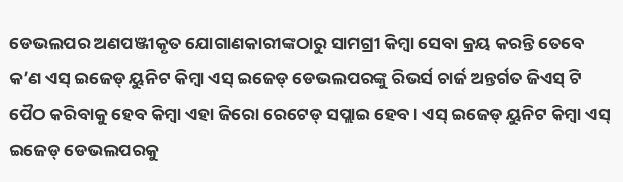ଡେଭଲପର ଅଣପଞ୍ଜୀକୃତ ଯୋଗାଣକାରୀଙ୍କଠାରୁ ସାମଗ୍ରୀ କିମ୍ବା ସେବା କ୍ରୟ କରନ୍ତି ତେବେ କ’ଣ ଏସ୍ ଇଜେଡ୍ ୟୁନିଟ କିମ୍ବା ଏସ୍ ଇଜେଡ୍ ଡେଭଲପରଙ୍କୁ ରିଭର୍ସ ଚାର୍ଜ ଅନ୍ତର୍ଗତ ଜିଏସ୍ ଟି ପୈଠ କରିବାକୁ ହେବ କିମ୍ବା ଏହା ଜିରୋ ରେଟେଡ୍ ସପ୍ଲାଇ ହେବ । ଏସ୍ ଇଜେଡ୍ ୟୁନିଟ କିମ୍ବା ଏସ୍ ଇଜେଡ୍ ଡେଭଲପରକୁ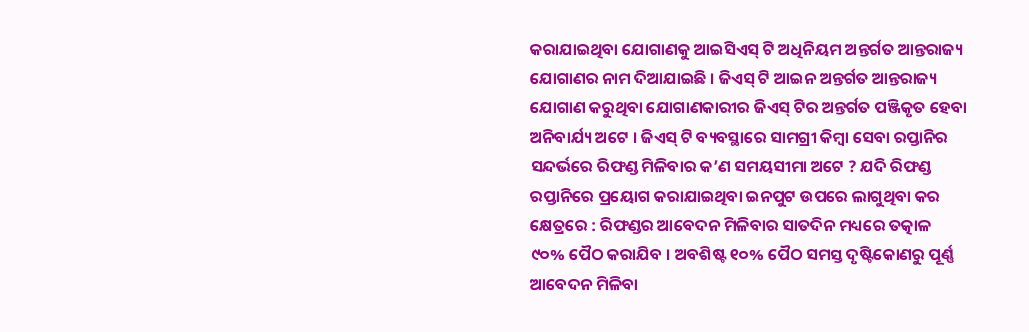କରାଯାଇଥିବା ଯୋଗାଣକୁ ଆଇସିଏସ୍ ଟି ଅଧିନିୟମ ଅନ୍ତର୍ଗତ ଆନ୍ତରାଜ୍ୟ ଯୋଗାଣର ନାମ ଦିଆଯାଇଛି । ଜିଏସ୍ ଟି ଆଇନ ଅନ୍ତର୍ଗତ ଆନ୍ତରାଜ୍ୟ ଯୋଗାଣ କରୁଥିବା ଯୋଗାଣକାରୀର ଜିଏସ୍ ଟିର ଅନ୍ତର୍ଗତ ପଞ୍ଜିକୃତ ହେବା ଅନିବାର୍ଯ୍ୟ ଅଟେ । ଜିଏସ୍ ଟି ବ୍ୟବସ୍ଥାରେ ସାମଗ୍ରୀ କିମ୍ବା ସେବା ରପ୍ତାନିର ସନ୍ଦର୍ଭରେ ରିଫଣ୍ଡ ମିଳିବାର କ’ଣ ସମୟସୀମା ଅଟେ ? ଯଦି ରିଫଣ୍ଡ ରପ୍ତାନିରେ ପ୍ରୟୋଗ କରାଯାଇଥିବା ଇନପୁଟ ଉପରେ ଲାଗୁଥିବା କର କ୍ଷେତ୍ରରେ : ରିଫଣ୍ଡର ଆବେଦନ ମିଳିବାର ସାତଦିନ ମଧ୍ୟରେ ତତ୍କାଳ ୯୦% ପୈଠ କରାଯିବ । ଅବଶିଷ୍ଟ ୧୦% ପୈଠ ସମସ୍ତ ଦୃଷ୍ଟିକୋଣରୁ ପୂର୍ଣ୍ଣ ଆବେଦନ ମିଳିବା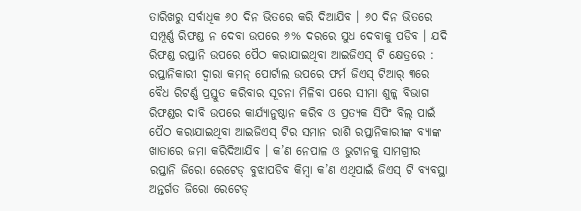ତାରିଖରୁ ସର୍ବାଧିକ ୬୦ ଦିନ ଭିତରେ କରି ଦିଆଯିବ । ୬୦ ଦିନ ଭିତରେ ସମ୍ପୂର୍ଣ୍ଣ ରିଫଣ୍ଡ ନ ଦେବା ଉପରେ ୬% ଦରରେ ସୁଧ ଦେବାକୁ ପଡିବ । ଯଦି ରିଫଣ୍ଡ ରପ୍ତାନି ଉପରେ ପୈଠ କରାଯାଇଥିବା ଆଇଜିଏସ୍ ଟି କ୍ଷେତ୍ରରେ : ରପ୍ତାନିକାରୀ ଦ୍ଵାରା କମନ୍ ପୋର୍ଟାଲ ଉପରେ ଫର୍ମ ଜିଏସ୍ ଟିଆର୍ ୩ରେ ବୈଧ ରିଟର୍ଣ୍ଣ ପ୍ରସ୍ତୁତ କରିବାର ସୂଚନା ମିଳିବା ପରେ ସୀମା ଶୁଳ୍କ ବିଭାଗ ରିଫଣ୍ଡର ଦାବି ଉପରେ କାର୍ଯ୍ୟାନୁଷ୍ଠାନ କରିବ ଓ ପ୍ରତ୍ୟକ ସିପିଂ ବିଲ୍ ପାଇଁ ପୈଠ କରାଯାଇଥିବା ଆଇଜିଏସ୍ ଟିର ସମାନ ରାଶି ରପ୍ତାନିକାରୀଙ୍କ ବ୍ୟାଙ୍କ ଖାତାରେ ଜମା କରିଦିଆଯିବ । କ’ଣ ନେପାଳ ଓ ଭୁଟାନକୁ ସାମଗ୍ରୀର ରପ୍ତାନି ଜିରୋ ରେଟେଡ୍ ବୁଝାପଡିବ କିମ୍ବା କ’ଣ ଏଥିପାଇଁ ଜିଏସ୍ ଟି ବ୍ୟବସ୍ଥା ଅନ୍ତର୍ଗତ ଜିରୋ ରେଟେଡ୍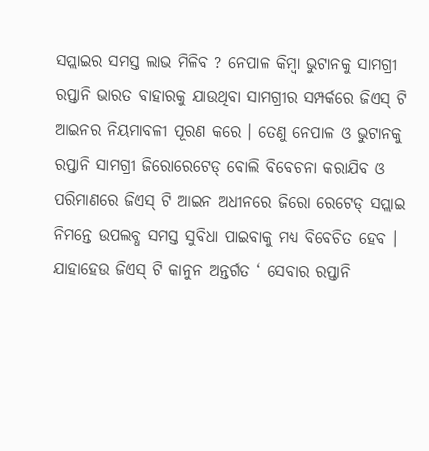ସପ୍ଲାଇର ସମସ୍ତ ଲାଭ ମିଳିବ ? ନେପାଳ କିମ୍ବା ଭୁଟାନକୁ ସାମଗ୍ରୀ ରପ୍ତାନି ଭାରତ ବାହାରକୁ ଯାଉଥିବା ସାମଗ୍ରୀର ସମ୍ପର୍କରେ ଜିଏସ୍ ଟି ଆଇନର ନିୟମାବଳୀ ପୂରଣ କରେ । ତେଣୁ ନେପାଳ ଓ ଭୁଟାନକୁ ରପ୍ତାନି ସାମଗ୍ରୀ ଜିରୋରେଟେଡ୍ ବୋଲି ବିବେଚନା କରାଯିବ ଓ ପରିମାଣରେ ଜିଏସ୍ ଟି ଆଇନ ଅଧୀନରେ ଜିରୋ ରେଟେଡ୍ ସପ୍ଲାଇ ନିମନ୍ତେ ଉପଲବ୍ଧ ସମସ୍ତ ସୁବିଧା ପାଇବାକୁ ମଧ୍ୟ ବିବେଚିତ ହେବ । ଯାହାହେଉ ଜିଏସ୍ ଟି କାନୁନ ଅନ୍ତର୍ଗତ ‘ ସେବାର ରପ୍ତାନି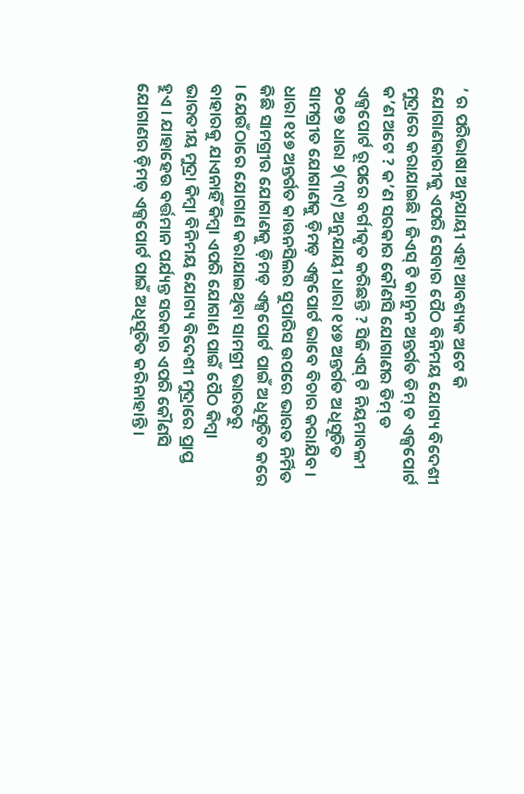’ ର ପରିଭାଷା ଅନୁଯାୟୀ ଏହା ଆବଶ୍ୟକ ଅଟେ କି ଯୋଗାଣକାରୀକୁ ଏପରି ସେବାର ପୈଠ ବିନିମୟ ଯୋଗ୍ୟ ବିଦେଶୀ ମୁଦ୍ରାରେ କରାଯାଇଛି । ଜିଏସ୍ ଟି କାନୁନ ଅନ୍ତର୍ଗତ ଡିମ୍ ଡ ଏକ୍ସପୋର୍ଟ କ’ଣ ଅଟେ ? କ’ଣ ସରକାର କୌଣସି ଯୋଗାଣର ଡିମ୍ ଡ ଏକ୍ସପୋର୍ଟ ରୂପରେ ବର୍ଗୀକୃତ କରିଛନ୍ତି ? ସିଜିଏସ୍ ଟି ନିୟମାବଳୀ ୨୦୧୭ ଧାରା ୨(୩୯) ଅନୁଯାୟୀ ଧାରା ୧୪୭ ଅନ୍ତର୍ଗତ ଅଧିସୂଚିତ ସାମଗ୍ରୀତ ଯୋଗାଣକୁ ଡ଼ିମଡ଼ ଏକ୍ସପୋର୍ଟ ଭାବେ ବିଚାର କରାଯିବ । ଧାରା ୧୪୭ ଅନ୍ତର୍ଗତ କାଉନସିଲର ସୁପାରିସ ଉପରେ ଭାରତ ନିର୍ମିତ କିଛି ସାମଗ୍ରୀର ଯୋଗାଣକୁ ଡ଼ିମଡ଼ ଏକ୍ସପୋର୍ଟ ପାଇଁ ଅଧିସୂଚିତ କରେ । ଯେଉଁଠାରେ ଯୋଗାଣ କରାଯାଇଥିବା ସାମଗ୍ରୀ ଭାରତରୁ ବାହାରକୁ ଯାଏନାହିଁ କିମ୍ବା ଏପରି ଯୋଗାଣ ପାଇଁ ପୈଠ କିମ୍ବା ଭାରତୀୟ ମୁଦ୍ରା କିମ୍ବା ବିନିମୟ ଯୋଗ୍ୟ ବିଦେଶୀ ମୁଦ୍ରାରେ ପ୍ରାପ୍ତ ହୁଏ । ଯାହାହେଉ ବର୍ତ୍ତମାନ ପର୍ଯ୍ୟନ୍ତ ସରକାର ଏପରି କୌଣସି ଯୋଗାଣର ଡ଼ିମଡ଼ ଏକ୍ସପୋର୍ଟ ପାଇଁ ଅଧିସୂଚିତ କରିନାହାନ୍ତି ।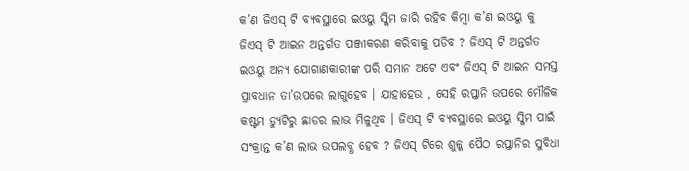କ’ଣ ଜିଏସ୍ ଟି ବ୍ୟବସ୍ଥାରେ ଇଓୟୁ ସ୍କିମ ଜାରି ରହିବ କିମ୍ବା କ’ଣ ଇଓୟୁ କୁ ଜିଏସ୍ ଟି ଆଇନ ଅନ୍ତର୍ଗତ ପଞ୍ଜୀକରଣ କରିବାକୁ ପଡିବ ? ଜିଏସ୍ ଟି ଅନ୍ତର୍ଗତ ଇଓୟୁ ଅନ୍ୟ ଯୋଗାଣକାରୀଙ୍କ ପରି ସମାନ ଅଟେ ଏବଂ ଜିଏସ୍ ଟି ଆଇନ ସମସ୍ତ ପ୍ରାବଧାନ ତା’ଉପରେ ଲାଗୁହେବ । ଯାହାହେଉ , ସେହି ରପ୍ତାନି ଉପରେ ମୌଳିକ କଷ୍ଟମ ଡ୍ୟୁଟିରୁ ଛାଡର ଲାଭ ମିଳୁଥିବ । ଜିଏସ୍ ଟି ବ୍ୟବସ୍ଥାରେ ଇଓୟୁ ସ୍କିମ ପାଇଁ ସଂକ୍ରାନ୍ତ କ’ଣ ଲାଭ ଉପଲବ୍ଧ ହେବ ? ଜିଏସ୍ ଟିରେ ଶୁଳ୍କ ପୈଠ ରପ୍ତାନିର ସୁବିଧା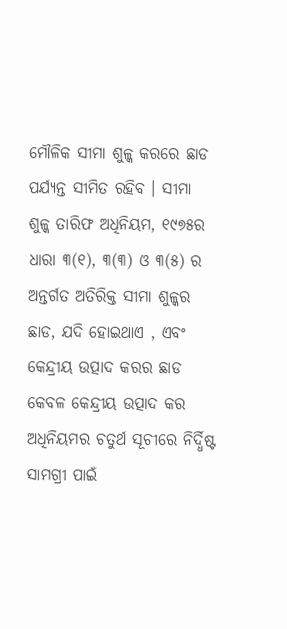ମୌଳିକ ସୀମା ଶୁଳ୍କ କରରେ ଛାଡ ପର୍ଯ୍ୟନ୍ତ ସୀମିତ ରହିବ । ସୀମା ଶୁଳ୍କ ତାରିଫ ଅଧିନିୟମ, ୧୯୭୫ର ଧାରା ୩(୧), ୩(୩) ଓ ୩(୫) ର ଅନ୍ତର୍ଗତ ଅତିରିକ୍ତ ସୀମା ଶୁଳ୍କର ଛାଡ, ଯଦି ହୋଇଥାଏ , ଏବଂ କେନ୍ଦ୍ରୀୟ ଉତ୍ପାଦ କରର ଛାଡ କେବଳ କେନ୍ଦ୍ରୀୟ ଉତ୍ପାଦ କର ଅଧିନିୟମର ଚତୁର୍ଥ ସୂଚୀରେ ନିର୍ଦ୍ଧିଷ୍ଟ ସାମଗ୍ରୀ ପାଇଁ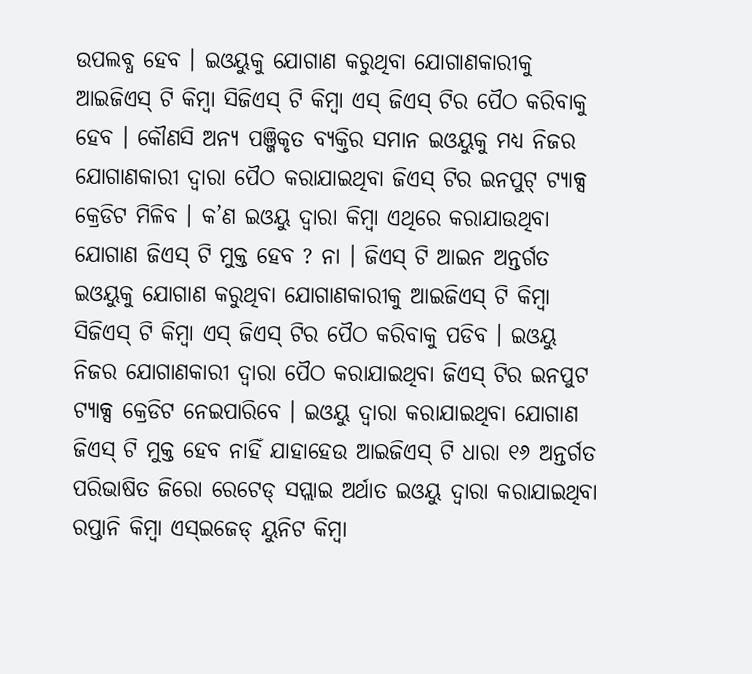ଉପଲବ୍ଧ ହେବ । ଇଓୟୁକୁ ଯୋଗାଣ କରୁଥିବା ଯୋଗାଣକାରୀକୁ ଆଇଜିଏସ୍ ଟି କିମ୍ବା ସିଜିଏସ୍ ଟି କିମ୍ବା ଏସ୍ ଜିଏସ୍ ଟିର ପୈଠ କରିବାକୁ ହେବ । କୌଣସି ଅନ୍ୟ ପଞ୍ଜିକୃତ ବ୍ୟକ୍ତିର ସମାନ ଇଓୟୁକୁ ମଧ୍ୟ ନିଜର ଯୋଗାଣକାରୀ ଦ୍ଵାରା ପୈଠ କରାଯାଇଥିବା ଜିଏସ୍ ଟିର ଇନପୁଟ୍ ଟ୍ୟାକ୍ସ କ୍ରେଡିଟ ମିଳିବ । କ’ଣ ଇଓୟୁ ଦ୍ଵାରା କିମ୍ବା ଏଥିରେ କରାଯାଉଥିବା ଯୋଗାଣ ଜିଏସ୍ ଟି ମୁକ୍ତ ହେବ ? ନା । ଜିଏସ୍ ଟି ଆଇନ ଅନ୍ତର୍ଗତ ଇଓୟୁକୁ ଯୋଗାଣ କରୁଥିବା ଯୋଗାଣକାରୀକୁ ଆଇଜିଏସ୍ ଟି କିମ୍ବା ସିଜିଏସ୍ ଟି କିମ୍ବା ଏସ୍ ଜିଏସ୍ ଟିର ପୈଠ କରିବାକୁ ପଡିବ । ଇଓୟୁ ନିଜର ଯୋଗାଣକାରୀ ଦ୍ଵାରା ପୈଠ କରାଯାଇଥିବା ଜିଏସ୍ ଟିର ଇନପୁଟ ଟ୍ୟାକ୍ସ କ୍ରେଡିଟ ନେଇପାରିବେ । ଇଓୟୁ ଦ୍ଵାରା କରାଯାଇଥିବା ଯୋଗାଣ ଜିଏସ୍ ଟି ମୁକ୍ତ ହେବ ନାହିଁ ଯାହାହେଉ ଆଇଜିଏସ୍ ଟି ଧାରା ୧୬ ଅନ୍ତର୍ଗତ ପରିଭାଷିତ ଜିରୋ ରେଟେଡ୍ ସପ୍ଲାଇ ଅର୍ଥାତ ଇଓୟୁ ଦ୍ଵାରା କରାଯାଇଥିବା ରପ୍ତାନି କିମ୍ବା ଏସ୍ଇଜେଡ୍ ୟୁନିଟ କିମ୍ବା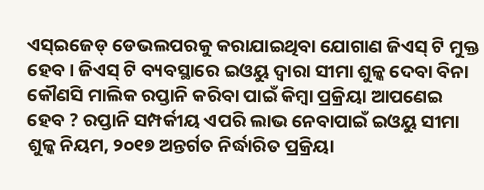ଏସ୍ଇଜେଡ୍ ଡେଭଲପରକୁ କରାଯାଇଥିବା ଯୋଗାଣ ଜିଏସ୍ ଟି ମୁକ୍ତ ହେବ । ଜିଏସ୍ ଟି ବ୍ୟବସ୍ଥାରେ ଇଓୟୁ ଦ୍ଵାରା ସୀମା ଶୁଳ୍କ ଦେବା ବିନା କୌଣସି ମାଲିକ ରପ୍ତାନି କରିବା ପାଇଁ କିମ୍ବା ପ୍ରକ୍ରିୟା ଆପଣେଇ ହେବ ? ରପ୍ତାନି ସମ୍ପର୍କୀୟ ଏପରି ଲାଭ ନେବାପାଇଁ ଇଓୟୁ ସୀମା ଶୁଳ୍କ ନିୟମ, ୨୦୧୭ ଅନ୍ତର୍ଗତ ନିର୍ଦ୍ଧାରିତ ପ୍ରକ୍ରିୟା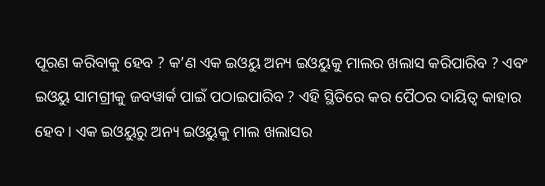ପୂରଣ କରିବାକୁ ହେବ ? କ’ଣ ଏକ ଇଓୟୁ ଅନ୍ୟ ଇଓୟୁକୁ ମାଲର ଖଲାସ କରିପାରିବ ? ଏବଂ ଇଓୟୁ ସାମଗ୍ରୀକୁ ଜବୱାର୍କ ପାଇଁ ପଠାଇପାରିବ ? ଏହି ସ୍ଥିତିରେ କର ପୈଠର ଦାୟିତ୍ଵ କାହାର ହେବ । ଏକ ଇଓୟୁରୁ ଅନ୍ୟ ଇଓୟୁକୁ ମାଲ ଖଲାସର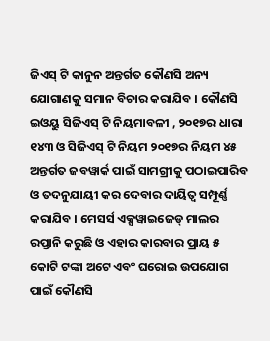ଜିଏସ୍ ଟି କାନୁନ ଅନ୍ତର୍ଗତ କୌଣସି ଅନ୍ୟ ଯୋଗାଣକୁ ସମାନ ବିଚାର କରାଯିବ । କୌଣସି ଇଓୟୁ ସିଜିଏସ୍ ଟି ନିୟମାବଳୀ , ୨୦୧୭ର ଧାରା ୧୪୩ ଓ ସିଜିଏସ୍ ଟି ନିୟମ ୨୦୧୭ର ନିୟମ ୪୫ ଅନ୍ତର୍ଗତ ଜବୱାର୍କ ପାଇଁ ସାମଗ୍ରୀକୁ ପଠାଇପାରିବ ଓ ତଦନୁଯାୟୀ କର ଦେବାର ଦାୟିତ୍ଵ ସମ୍ପୂର୍ଣ୍ଣ କରାଯିବ । ମେସର୍ସ ଏକ୍ସୱାଇଜେଡ୍ ମାଲର ରପ୍ତାନି କରୁଛି ଓ ଏହାର କାରବାର ପ୍ରାୟ ୫ କୋଟି ଟଙ୍କା ଅଟେ ଏବଂ ଘରୋଇ ଉପଯୋଗ ପାଇଁ କୌଣସି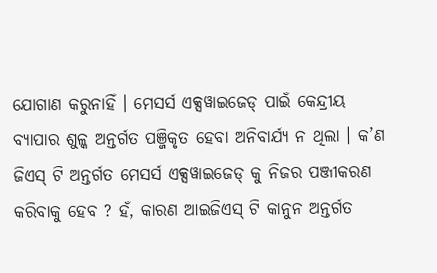ଯୋଗାଣ କରୁନାହିଁ । ମେସର୍ସ ଏକ୍ସୱାଇଜେଡ୍ ପାଇଁ କେନ୍ଦ୍ରୀୟ ବ୍ୟାପାର ଶୁଳ୍କ ଅନ୍ତର୍ଗତ ପଞ୍ଜିକୃତ ହେବା ଅନିବାର୍ଯ୍ୟ ନ ଥିଲା । କ’ଣ ଜିଏସ୍ ଟି ଅନ୍ତର୍ଗତ ମେସର୍ସ ଏକ୍ସୱାଇଜେଡ୍ କୁ ନିଜର ପଞ୍ଜୀକରଣ କରିବାକୁ ହେବ ? ହଁ, କାରଣ ଆଇଜିଏସ୍ ଟି କାନୁନ ଅନ୍ତର୍ଗତ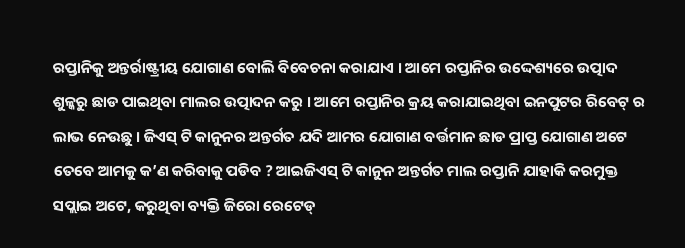ରପ୍ତାନିକୁ ଅନ୍ତର୍ରାଷ୍ଟ୍ରୀୟ ଯୋଗାଣ ବୋଲି ବିବେଚନା କରାଯାଏ । ଆମେ ରପ୍ତାନିର ଉଦ୍ଦେଶ୍ୟରେ ଉତ୍ପାଦ ଶୁଳ୍କରୁ ଛାଡ ପାଇଥିବା ମାଲର ଉତ୍ପାଦନ କରୁ । ଆମେ ରପ୍ତାନିର କ୍ରୟ କରାଯାଇଥିବା ଇନପୁଟର ରିବେଟ୍ ର ଲାଭ ନେଉଛୁ । ଜିଏସ୍ ଟି କାନୁନର ଅନ୍ତର୍ଗତ ଯଦି ଆମର ଯୋଗାଣ ବର୍ତ୍ତମାନ ଛାଡ ପ୍ରାପ୍ତ ଯୋଗାଣ ଅଟେ ତେବେ ଆମକୁ କ’ଣ କରିବାକୁ ପଡିବ ? ଆଇଜିଏସ୍ ଟି କାନୁନ ଅନ୍ତର୍ଗତ ମାଲ ରପ୍ତାନି ଯାହାକି କରମୁକ୍ତ ସପ୍ଲାଇ ଅଟେ, କରୁଥିବା ବ୍ୟକ୍ତି ଜିରୋ ରେଟେଡ୍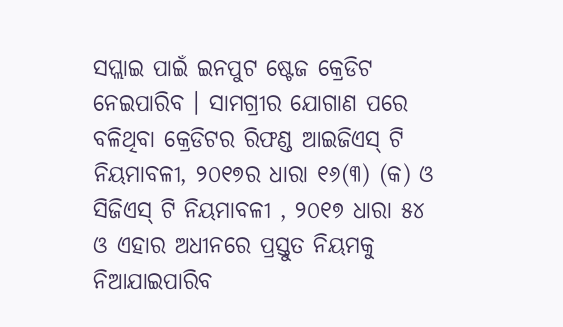ସପ୍ଲାଇ ପାଇଁ ଇନପୁଟ ଷ୍ଟେଜ କ୍ରେଡିଟ ନେଇପାରିବ । ସାମଗ୍ରୀର ଯୋଗାଣ ପରେ ବଳିଥିବା କ୍ରେଡିଟର ରିଫଣ୍ଡ ଆଇଜିଏସ୍ ଟି ନିୟମାବଳୀ, ୨୦୧୭ର ଧାରା ୧୬(୩) (କ) ଓ ସିଜିଏସ୍ ଟି ନିୟମାବଳୀ , ୨୦୧୭ ଧାରା ୫୪ ଓ ଏହାର ଅଧୀନରେ ପ୍ରସ୍ତୁତ ନିୟମକୁ ନିଆଯାଇପାରିବ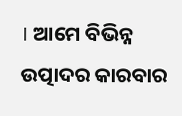। ଆମେ ବିଭିନ୍ନ ଉତ୍ପାଦର କାରବାର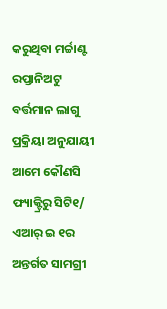କରୁଥିବା ମର୍ଚ୍ଚାଣ୍ଟ ରପ୍ତାନିଅଟୁ ବର୍ତ୍ତମାନ ଲାଗୁ ପ୍ରକ୍ରିୟା ଅନୁଯାୟୀ ଆମେ କୌଣସି ଫ୍ୟାକ୍ଟ୍ରିରୁ ସିଟି୧/ ଏଆର୍ ଇ ୧ର ଅନ୍ତର୍ଗତ ସାମଗ୍ରୀ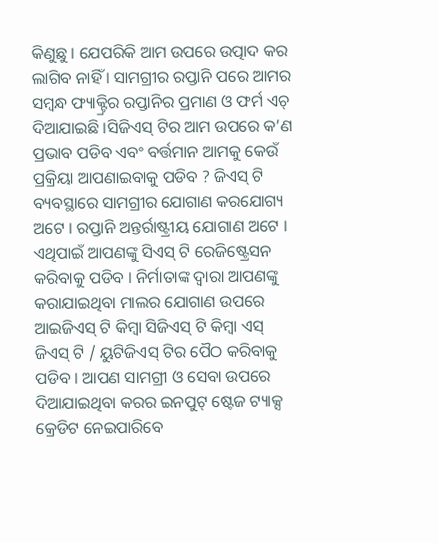କିଣୁଛୁ । ଯେପରିକି ଆମ ଉପରେ ଉତ୍ପାଦ କର ଲାଗିବ ନାହିଁ । ସାମଗ୍ରୀର ରପ୍ତାନି ପରେ ଆମର ସମ୍ବନ୍ଧ ଫ୍ୟାକ୍ଟ୍ରିର ରପ୍ତାନିର ପ୍ରମାଣ ଓ ଫର୍ମ ଏଚ୍ ଦିଆଯାଇଛି ।ସିଜିଏସ୍ ଟିର ଆମ ଉପରେ କ’ଣ ପ୍ରଭାବ ପଡିବ ଏବଂ ବର୍ତ୍ତମାନ ଆମକୁ କେଉଁ ପ୍ରକ୍ରିୟା ଆପଣାଇବାକୁ ପଡିବ ? ଜିଏସ୍ ଟି ବ୍ୟବସ୍ଥାରେ ସାମଗ୍ରୀର ଯୋଗାଣ କରଯୋଗ୍ୟ ଅଟେ । ରପ୍ତାନି ଅନ୍ତର୍ରାଷ୍ଟ୍ରୀୟ ଯୋଗାଣ ଅଟେ । ଏଥିପାଇଁ ଆପଣଙ୍କୁ ସିଏସ୍ ଟି ରେଜିଷ୍ଟ୍ରେସନ କରିବାକୁ ପଡିବ । ନିର୍ମାତାଙ୍କ ଦ୍ଵାରା ଆପଣଙ୍କୁ କରାଯାଇଥିବା ମାଲର ଯୋଗାଣ ଉପରେ ଆଇଜିଏସ୍ ଟି କିମ୍ବା ସିଜିଏସ୍ ଟି କିମ୍ବା ଏସ୍ ଜିଏସ୍ ଟି / ୟୁଟିଜିଏସ୍ ଟିର ପୈଠ କରିବାକୁ ପଡିବ । ଆପଣ ସାମଗ୍ରୀ ଓ ସେବା ଉପରେ ଦିଆଯାଇଥିବା କରର ଇନପୁଟ୍ ଷ୍ଟେଜ ଟ୍ୟାକ୍ସ କ୍ରେଡିଟ ନେଇପାରିବେ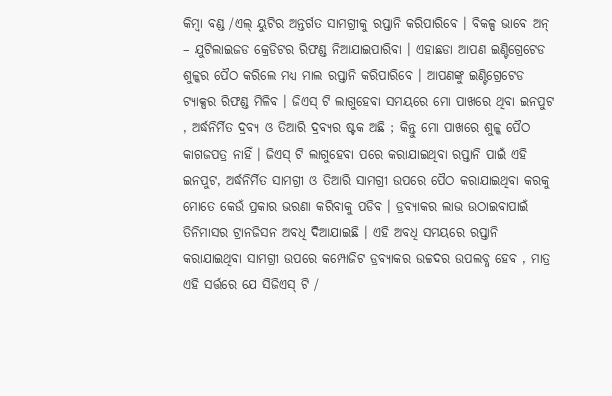କିମ୍ବା ବଣ୍ଡ /ଏଲ୍ ୟୁଟିର ଅନ୍ତର୍ଗତ ସାମଗ୍ରୀକୁ ରପ୍ତାନି କରିପାରିବେ । ବିକଳ୍ପ ଭାବେ ଅନ୍ – ଯୁଟିଲାଇଜଡ କ୍ରେଡିଟର ରିଫଣ୍ଡ ନିଆଯାଇପାରିବା । ଏହାଛଡା ଆପଣ ଇଣ୍ଟିଗ୍ରେଟେଡ ଶୁଳ୍କର ପୈଠ କରିଲେ ମଧ୍ୟ ମାଲ ରପ୍ତାନି କରିପାରିବେ । ଆପଣଙ୍କୁ ଇଣ୍ଟିଗ୍ରେଟେଡ ଟ୍ୟାକ୍ସର ରିଫଣ୍ଡ ମିଳିବ । ଜିଏସ୍ ଟି ଲାଗୁହେବା ସମୟରେ ମୋ ପାଖରେ ଥିବା ଇନପୁଟ , ଅର୍ଦ୍ଧନିର୍ମିତ ଦ୍ରବ୍ୟ ଓ ତିଆରି ଦ୍ରବ୍ୟର ଷ୍ଟକ ଅଛି ; କିନ୍ତୁ ମୋ ପାଖରେ ଶୁଳ୍କ ପୈଠ କାଗଜପତ୍ର ନାହିଁ । ଜିଏସ୍ ଟି ଲାଗୁହେବା ପରେ କରାଯାଇଥିବା ରପ୍ତାନି ପାଇଁ ଏହି ଇନପୁଟ, ଅର୍ଦ୍ଧନିର୍ମିତ ସାମଗ୍ରୀ ଓ ତିଆରି ସାମଗ୍ରୀ ଉପରେ ପୈଠ କରାଯାଇଥିବା କରକୁ ମୋତେ କେଉଁ ପ୍ରକାର ଭରଣା କରିବାକୁ ପଡିବ । ଡ୍ରବ୍ୟାକର ଲାଭ ଉଠାଇବାପାଇଁ ତିନିମାସର ଟ୍ରାନଜିସନ ଅବଧି ଦିଆଯାଇଛି । ଏହି ଅବଧି ସମୟରେ ରପ୍ତାନି କରାଯାଇଥିବା ସାମଗ୍ରୀ ଉପରେ କମ୍ପୋଜିଟ ଡ୍ରବ୍ୟାକର ଉଚ୍ଚଦର ଉପଲବ୍ଧ ହେବ , ମାତ୍ର ଏହି ସର୍ତ୍ତରେ ଯେ ସିଜିଏସ୍ ଟି /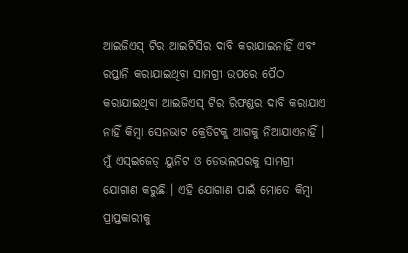ଆଇଜିଏସ୍ ଟିର ଆଇଟିସିର ଦାବି କରାଯାଇନାହିଁ ଏବଂ ରପ୍ତାନି କରାଯାଇଥିବା ସାମଗ୍ରୀ ଉପରେ ପୈଠ କରାଯାଇଥିବା ଆଇଜିଏସ୍ ଟିର ରିଫଣ୍ଡର ଦାବି କରାଯାଏ ନାହିଁ କିମ୍ବା ସେନଭାଟ କ୍ରେଡିଟକୁ ଆଗକୁ ନିଆଯାଏନାହିଁ । ମୁଁ ଏସ୍ଇଜେଡ୍ ୟୁନିଟ ଓ ଡେଭଲପରକୁ ସାମଗ୍ରୀ ଯୋଗାଣ କରୁଛି । ଏହି ଯୋଗାଣ ପାଇଁ ମୋତେ କିମ୍ବା ପ୍ରାପ୍ତକାରୀକୁ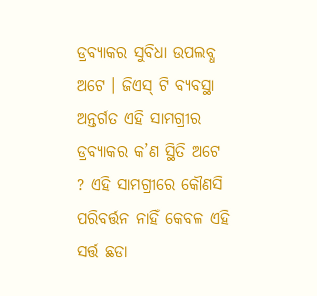ଡ୍ରବ୍ୟାକର ସୁବିଧା ଉପଲବ୍ଧ ଅଟେ । ଜିଏସ୍ ଟି ବ୍ୟବସ୍ଥା ଅନ୍ତର୍ଗତ ଏହି ସାମଗ୍ରୀର ଡ୍ରବ୍ୟାକର କ’ଣ ସ୍ଥିତି ଅଟେ ? ଏହି ସାମଗ୍ରୀରେ କୌଣସି ପରିବର୍ତ୍ତନ ନାହିଁ କେବଳ ଏହି ସର୍ତ୍ତ ଛଡା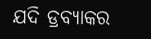ଯଦି ଡ୍ରବ୍ୟାକର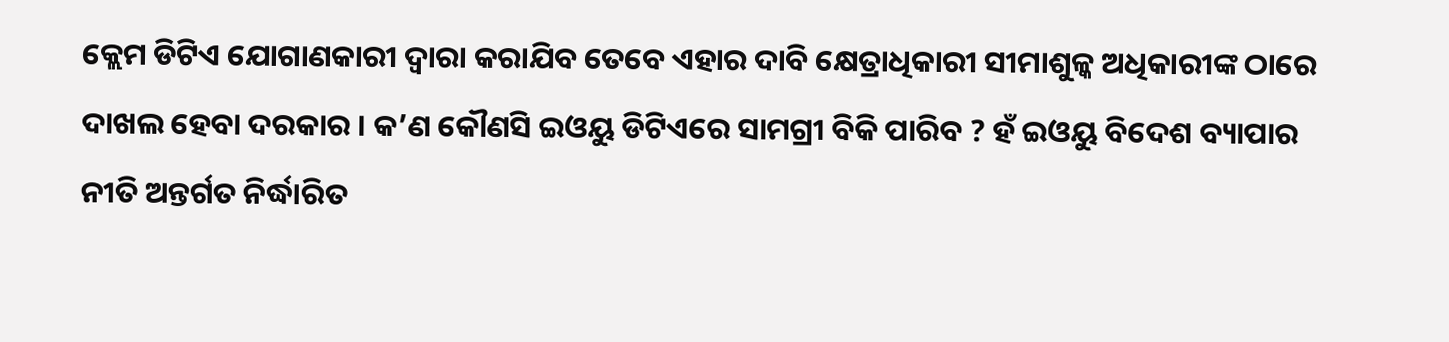କ୍ଲେମ ଡିଟିଏ ଯୋଗାଣକାରୀ ଦ୍ଵାରା କରାଯିବ ତେବେ ଏହାର ଦାବି କ୍ଷେତ୍ରାଧିକାରୀ ସୀମାଶୁଳ୍କ ଅଧିକାରୀଙ୍କ ଠାରେ ଦାଖଲ ହେବା ଦରକାର । କ’ଣ କୌଣସି ଇଓୟୁ ଡିଟିଏରେ ସାମଗ୍ରୀ ବିକି ପାରିବ ? ହଁ ଇଓୟୁ ବିଦେଶ ବ୍ୟାପାର ନୀତି ଅନ୍ତର୍ଗତ ନିର୍ଦ୍ଧାରିତ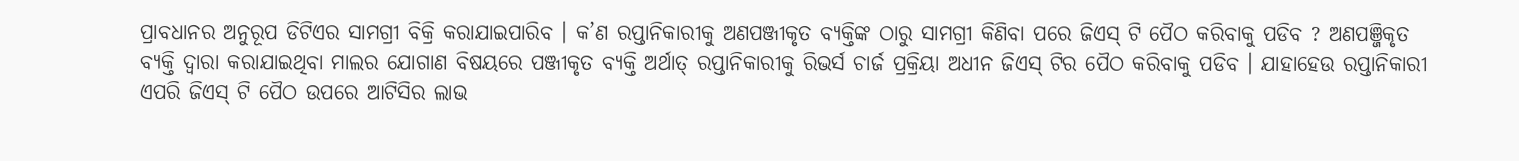ପ୍ରାବଧାନର ଅନୁରୂପ ଡିଟିଏର ସାମଗ୍ରୀ ବିକ୍ରି କରାଯାଇପାରିବ । କ’ଣ ରପ୍ତାନିକାରୀକୁ ଅଣପଞ୍ଜୀକୃତ ବ୍ୟକ୍ତିଙ୍କ ଠାରୁ ସାମଗ୍ରୀ କିଣିବା ପରେ ଜିଏସ୍ ଟି ପୈଠ କରିବାକୁ ପଡିବ ? ଅଣପଞ୍ଜିକୃତ ବ୍ୟକ୍ତି ଦ୍ଵାରା କରାଯାଇଥିବା ମାଲର ଯୋଗାଣ ବିଷୟରେ ପଞ୍ଜୀକୃତ ବ୍ୟକ୍ତି ଅର୍ଥାତ୍ ରପ୍ତାନିକାରୀକୁ ରିଭର୍ସ ଚାର୍ଜ ପ୍ରକ୍ରିୟା ଅଧୀନ ଜିଏସ୍ ଟିର ପୈଠ କରିବାକୁ ପଡିବ । ଯାହାହେଉ ରପ୍ତାନିକାରୀ ଏପରି ଜିଏସ୍ ଟି ପୈଠ ଉପରେ ଆଟିସିର ଲାଭ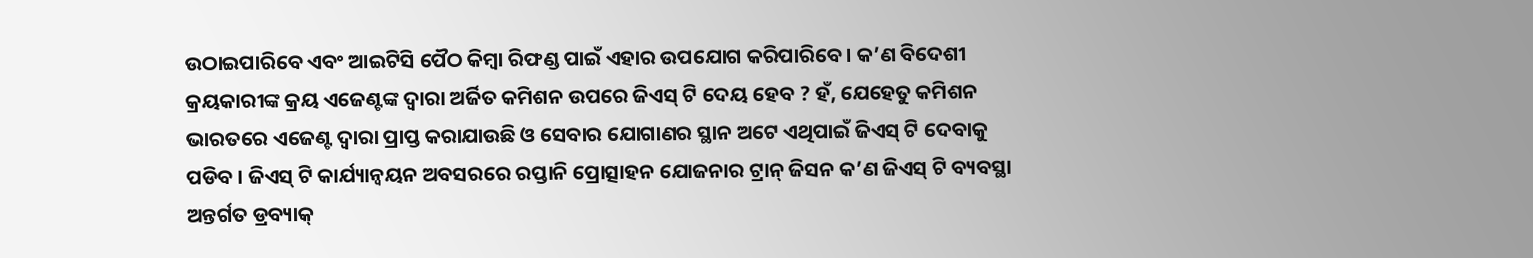ଉଠାଇପାରିବେ ଏବଂ ଆଇଟିସି ପୈଠ କିମ୍ବା ରିଫଣ୍ଡ ପାଇଁ ଏହାର ଉପଯୋଗ କରିପାରିବେ । କ’ଣ ବିଦେଶୀ କ୍ରୟକାରୀଙ୍କ କ୍ରୟ ଏଜେଣ୍ଟଙ୍କ ଦ୍ଵାରା ଅର୍ଜିତ କମିଶନ ଉପରେ ଜିଏସ୍ ଟି ଦେୟ ହେବ ? ହଁ, ଯେହେତୁ କମିଶନ ଭାରତରେ ଏଜେଣ୍ଟ ଦ୍ଵାରା ପ୍ରାପ୍ତ କରାଯାଉଛି ଓ ସେବାର ଯୋଗାଣର ସ୍ଥାନ ଅଟେ ଏଥିପାଇଁ ଜିଏସ୍ ଟି ଦେବାକୁ ପଡିବ । ଜିଏସ୍ ଟି କାର୍ଯ୍ୟାନ୍ଵୟନ ଅବସରରେ ରପ୍ତାନି ପ୍ରୋତ୍ସାହନ ଯୋଜନାର ଟ୍ରାନ୍ ଜିସନ କ’ଣ ଜିଏସ୍ ଟି ବ୍ୟବସ୍ଥା ଅନ୍ତର୍ଗତ ଡ୍ରବ୍ୟାକ୍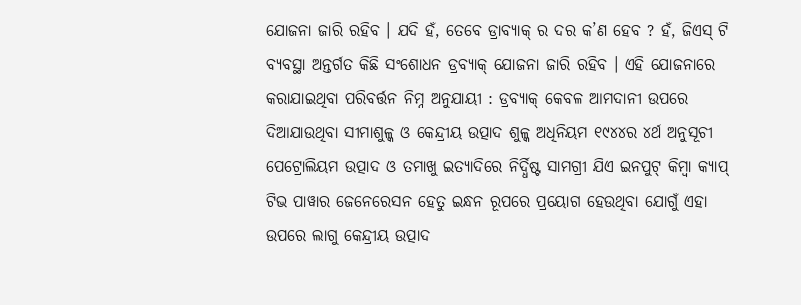ଯୋଜନା ଜାରି ରହିବ । ଯଦି ହଁ, ତେବେ ଡ୍ରାବ୍ୟାକ୍ ର ଦର କ’ଣ ହେବ ? ହଁ, ଜିଏସ୍ ଟି ବ୍ୟବସ୍ଥା ଅନ୍ତର୍ଗତ କିଛି ସଂଶୋଧନ ଡ୍ରବ୍ୟାକ୍ ଯୋଜନା ଜାରି ରହିବ । ଏହି ଯୋଜନାରେ କରାଯାଇଥିବା ପରିବର୍ତ୍ତନ ନିମ୍ନ ଅନୁଯାୟୀ : ଡ୍ରବ୍ୟାକ୍ କେବଳ ଆମଦାନୀ ଉପରେ ଦିଆଯାଉଥିବା ସୀମାଶୁଳ୍କ ଓ କେନ୍ଦ୍ରୀୟ ଉତ୍ପାଦ ଶୁଳ୍କ ଅଧିନିୟମ ୧୯୪୪ର ୪ର୍ଥ ଅନୁସୂଚୀ ପେଟ୍ରୋଲିୟମ ଉତ୍ପାଦ ଓ ତମାଖୁ ଇତ୍ୟାଦିରେ ନିର୍ଦ୍ଧିଷ୍ଟ ସାମଗ୍ରୀ ଯିଏ ଇନପୁଟ୍ କିମ୍ବା କ୍ୟାପ୍ ଟିଭ ପାୱାର ଜେନେରେସନ ହେତୁ ଇନ୍ଧନ ରୂପରେ ପ୍ରୟୋଗ ହେଉଥିବା ଯୋଗୁଁ ଏହା ଉପରେ ଲାଗୁ କେନ୍ଦ୍ରୀୟ ଉତ୍ପାଦ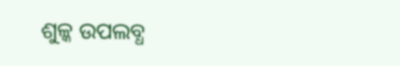ଶୁଳ୍କ ଉପଲବ୍ଧ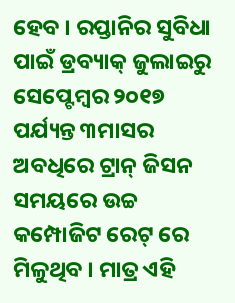ହେବ । ରପ୍ତାନିର ସୁବିଧା ପାଇଁ ଡ୍ରବ୍ୟାକ୍ ଜୁଲାଇରୁ ସେପ୍ଟେମ୍ବର ୨୦୧୭ ପର୍ଯ୍ୟନ୍ତ ୩ମାସର ଅବଧିରେ ଟ୍ରାନ୍ ଜିସନ ସମୟରେ ଉଚ୍ଚ କମ୍ପୋଜିଟ ରେଟ୍ ରେ ମିଳୁଥିବ । ମାତ୍ର ଏହି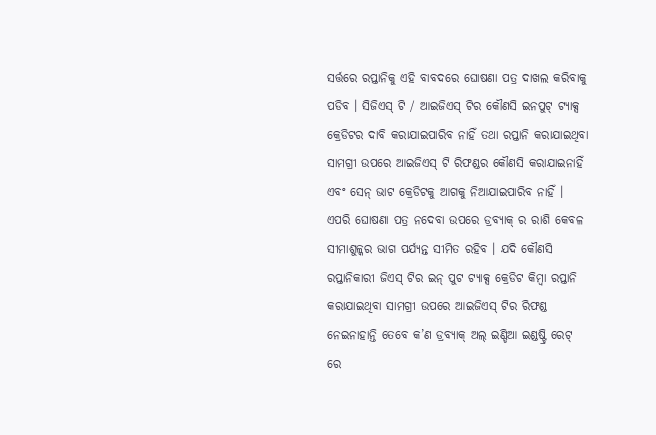ସର୍ତ୍ତରେ ରପ୍ତାନିକୁ ଏହି ବାବଦରେ ଘୋଷଣା ପତ୍ର ଦାଖଲ କରିବାକୁ ପଡିବ । ସିଜିଏସ୍ ଟି / ଆଇଜିଏସ୍ ଟିର କୌଣସି ଇନପୁଟ୍ ଟ୍ୟାକ୍ସ କ୍ରେଡିଟର ଦାବି କରାଯାଇପାରିବ ନାହିଁ ତଥା ରପ୍ତାନି କରାଯାଇଥିବା ସାମଗ୍ରୀ ଉପରେ ଆଇଜିଏସ୍ ଟି ରିଫଣ୍ଡର କୌଣସି କରାଯାଇନାହିଁ ଏବଂ ସେନ୍ ଭାଟ କ୍ରେଡିଟକୁ ଆଗକୁ ନିଆଯାଇପାରିବ ନାହିଁ । ଏପରି ଘୋଷଣା ପତ୍ର ନଦେବା ଉପରେ ଡ୍ରବ୍ୟାକ୍ ର ରାଶି କେବଳ ସୀମାଶୁଳ୍କର ଭାଗ ପର୍ଯ୍ୟନ୍ତ ସୀମିତ ରହିବ । ଯଦି କୌଣସି ରପ୍ତାନିକାରୀ ଜିଏସ୍ ଟିର ଇନ୍ ପୁଟ ଟ୍ୟାକ୍ସ କ୍ରେଡିଟ କିମ୍ବା ରପ୍ତାନି କରାଯାଇଥିବା ସାମଗ୍ରୀ ଉପରେ ଆଇଜିଏସ୍ ଟିର ରିଫଣ୍ଡ ନେଇନାହାନ୍ତି ତେବେ କ’ଣ ଡ୍ରବ୍ୟାକ୍ ଅଲ୍ ଇଣ୍ଡିଆ ଇଣ୍ଡଷ୍ଟ୍ରି ରେଟ୍ ରେ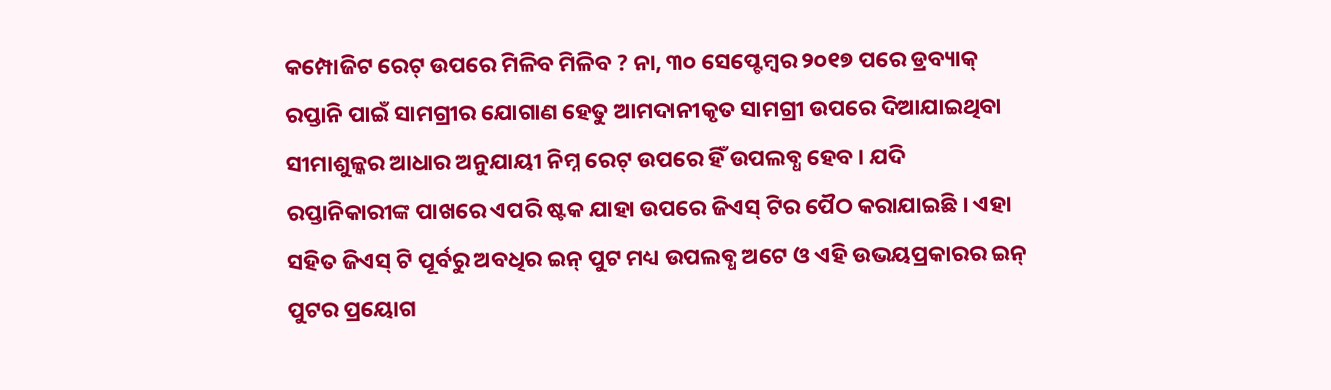କମ୍ପୋଜିଟ ରେଟ୍ ଉପରେ ମିଳିବ ମିଳିବ ? ନା, ୩୦ ସେପ୍ଟେମ୍ବର ୨୦୧୭ ପରେ ଡ୍ରବ୍ୟାକ୍ ରପ୍ତାନି ପାଇଁ ସାମଗ୍ରୀର ଯୋଗାଣ ହେତୁ ଆମଦାନୀକୃତ ସାମଗ୍ରୀ ଉପରେ ଦିଆଯାଇଥିବା ସୀମାଶୁଳ୍କର ଆଧାର ଅନୁଯାୟୀ ନିମ୍ନ ରେଟ୍ ଉପରେ ହିଁ ଉପଲବ୍ଧ ହେବ । ଯଦି ରପ୍ତାନିକାରୀଙ୍କ ପାଖରେ ଏପରି ଷ୍ଟକ ଯାହା ଉପରେ ଜିଏସ୍ ଟିର ପୈଠ କରାଯାଇଛି । ଏହା ସହିତ ଜିଏସ୍ ଟି ପୂର୍ବରୁ ଅବଧିର ଇନ୍ ପୁଟ ମଧ୍ୟ ଉପଲବ୍ଧ ଅଟେ ଓ ଏହି ଉଭୟପ୍ରକାରର ଇନ୍ ପୁଟର ପ୍ରୟୋଗ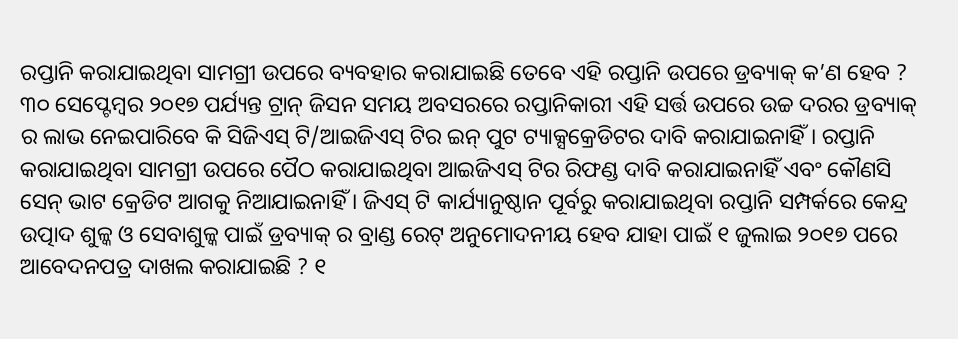ରପ୍ତାନି କରାଯାଇଥିବା ସାମଗ୍ରୀ ଉପରେ ବ୍ୟବହାର କରାଯାଇଛି ତେବେ ଏହି ରପ୍ତାନି ଉପରେ ଡ୍ରବ୍ୟାକ୍ କ’ଣ ହେବ ? ୩୦ ସେପ୍ଟେମ୍ବର ୨୦୧୭ ପର୍ଯ୍ୟନ୍ତ ଟ୍ରାନ୍ ଜିସନ ସମୟ ଅବସରରେ ରପ୍ତାନିକାରୀ ଏହି ସର୍ତ୍ତ ଉପରେ ଉଚ୍ଚ ଦରର ଡ୍ରବ୍ୟାକ୍ ର ଲାଭ ନେଇପାରିବେ କି ସିଜିଏସ୍ ଟି/ଆଇଜିଏସ୍ ଟିର ଇନ୍ ପୁଟ ଟ୍ୟାକ୍ସକ୍ରେଡିଟର ଦାବି କରାଯାଇନାହିଁ । ରପ୍ତାନି କରାଯାଇଥିବା ସାମଗ୍ରୀ ଉପରେ ପୈଠ କରାଯାଇଥିବା ଆଇଜିଏସ୍ ଟିର ରିଫଣ୍ଡ ଦାବି କରାଯାଇନାହିଁ ଏବଂ କୌଣସି ସେନ୍ ଭାଟ କ୍ରେଡିଟ ଆଗକୁ ନିଆଯାଇନାହିଁ । ଜିଏସ୍ ଟି କାର୍ଯ୍ୟାନୁଷ୍ଠାନ ପୂର୍ବରୁ କରାଯାଇଥିବା ରପ୍ତାନି ସମ୍ପର୍କରେ କେନ୍ଦ୍ର ଉତ୍ପାଦ ଶୁଳ୍କ ଓ ସେବାଶୁଳ୍କ ପାଇଁ ଡ୍ରବ୍ୟାକ୍ ର ବ୍ରାଣ୍ଡ ରେଟ୍ ଅନୁମୋଦନୀୟ ହେବ ଯାହା ପାଇଁ ୧ ଜୁଲାଇ ୨୦୧୭ ପରେ ଆବେଦନପତ୍ର ଦାଖଲ କରାଯାଇଛି ? ୧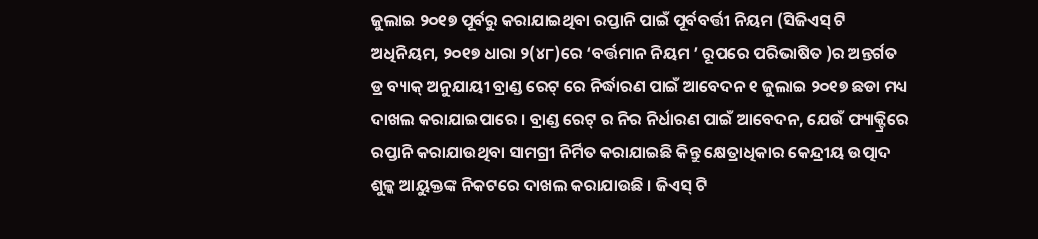ଜୁଲାଇ ୨୦୧୭ ପୂର୍ବରୁ କରାଯାଇଥିବା ରପ୍ତାନି ପାଇଁ ପୂର୍ବବର୍ତ୍ତୀ ନିୟମ (ସିଜିଏସ୍ ଟି ଅଧିନିୟମ, ୨୦୧୭ ଧାରା ୨(୪୮)ରେ ‘ବର୍ତ୍ତମାନ ନିୟମ ’ ରୂପରେ ପରିଭାଷିତ )ର ଅନ୍ତର୍ଗତ ଡ୍ର ବ୍ୟାକ୍ ଅନୁଯାୟୀ ବ୍ରାଣ୍ଡ ରେଟ୍ ରେ ନିର୍ଦ୍ଧାରଣ ପାଇଁ ଆବେଦନ ୧ ଜୁଲାଇ ୨୦୧୭ ଛଡା ମଧ୍ୟ ଦାଖଲ କରାଯାଇପାରେ । ବ୍ରାଣ୍ଡ ରେଟ୍ ର ନିର ନିର୍ଧାରଣ ପାଇଁ ଆବେଦନ, ଯେଉଁ ଫ୍ୟାକ୍ଟ୍ରିରେ ରପ୍ତାନି କରାଯାଉଥିବା ସାମଗ୍ରୀ ନିର୍ମିତ କରାଯାଇଛି କିନ୍ତୁ କ୍ଷେତ୍ରାଧିକାର କେନ୍ଦ୍ରୀୟ ଉତ୍ପାଦ ଶୁଳ୍କ ଆୟୁକ୍ତଙ୍କ ନିକଟରେ ଦାଖଲ କରାଯାଉଛି । ଜିଏସ୍ ଟି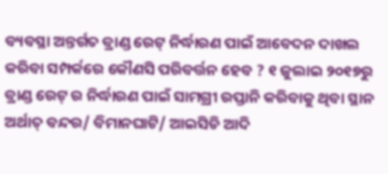ବ୍ୟବସ୍ଥା ଅନ୍ତର୍ଗତ ବ୍ରାଣ୍ଡ ରେଟ୍ ନିର୍ଦ୍ଧାରଣ ପାଇଁ ଆବେଦନ ଦାଖଲ କରିବା ସମ୍ପର୍କରେ କୌଣସି ପରିବର୍ତ୍ତନ ହେବ ? ୧ ଜୁଲାଇ ୨୦୧୭ରୁ ବ୍ରାଣ୍ଡ ରେଟ୍ ର ନିର୍ଦ୍ଧାରଣ ପାଇଁ ସାମଗ୍ରୀ ରପ୍ତାନି କରିବାକୁ ଥିବା ସ୍ଥାନ ଅର୍ଥାତ୍ ବନ୍ଦର/ ବିମାନଘାଟି/ ଆଇସିଡି ଆଦି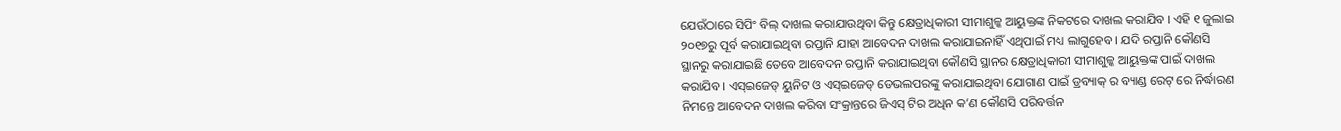ଯେଉଁଠାରେ ସିପିଂ ବିଲ୍ ଦାଖଲ କରାଯାଉଥିବା କିନ୍ତୁ କ୍ଷେତ୍ରାଧିକାରୀ ସୀମାଶୁଳ୍କ ଆୟୁକ୍ତଙ୍କ ନିକଟରେ ଦାଖଲ କରାଯିବ । ଏହି ୧ ଜୁଲାଇ ୨୦୧୭ରୁ ପୂର୍ବ କରାଯାଇଥିବା ରପ୍ତାନି ଯାହା ଆବେଦନ ଦାଖଲ କରାଯାଇନାହିଁ ଏଥିପାଇଁ ମଧ୍ୟ ଲାଗୁହେବ । ଯଦି ରପ୍ତାନି କୌଣସି ସ୍ଥାନରୁ କରାଯାଇଛି ତେବେ ଆବେଦନ ରପ୍ତାନି କରାଯାଇଥିବା କୌଣସି ସ୍ଥାନର କ୍ଷେତ୍ରାଧିକାରୀ ସୀମାଶୁଳ୍କ ଆୟୁକ୍ତଙ୍କ ପାଇଁ ଦାଖଲ କରାଯିବ । ଏସ୍ଇଜେଡ୍ ୟୁନିଟ ଓ ଏସ୍ଇଜେଡ୍ ଡେଭଲପରଙ୍କୁ କରାଯାଇଥିବା ଯୋଗାଣ ପାଇଁ ଡ୍ରବ୍ୟାକ୍ ର ବ୍ୟାଣ୍ଡ ରେଟ୍ ରେ ନିର୍ଦ୍ଧାରଣ ନିମନ୍ତେ ଆବେଦନ ଦାଖଲ କରିବା ସଂକ୍ରାନ୍ତରେ ଜିଏସ୍ ଟିର ଅଧିନ କ’ଣ କୌଣସି ପରିବର୍ତ୍ତନ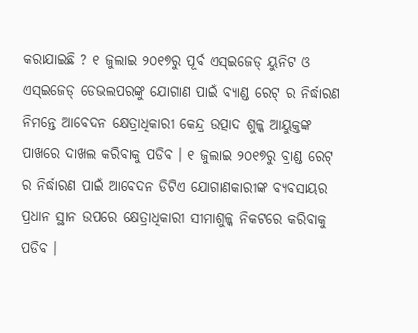କରାଯାଇଛି ? ୧ ଜୁଲାଇ ୨୦୧୭ରୁ ପୂର୍ବ ଏସ୍ଇଜେଡ୍ ୟୁନିଟ ଓ ଏସ୍ଇଜେଡ୍ ଡେଭଲପରଙ୍କୁ ଯୋଗାଣ ପାଇଁ ବ୍ୟାଣ୍ଡ ରେଟ୍ ର ନିର୍ଦ୍ଧାରଣ ନିମନ୍ତେ ଆବେଦନ କ୍ଷେତ୍ରାଧିକାରୀ କେନ୍ଦ୍ର ଉତ୍ପାଦ ଶୁଳ୍କ ଆୟୁକ୍ତଙ୍କ ପାଖରେ ଦାଖଲ କରିବାକୁ ପଡିବ । ୧ ଜୁଲାଇ ୨୦୧୭ରୁ ବ୍ରାଣ୍ଡ ରେଟ୍ ର ନିର୍ଦ୍ଧାରଣ ପାଇଁ ଆବେଦନ ଡିଟିଏ ଯୋଗାଣକାରୀଙ୍କ ବ୍ୟବସାୟର ପ୍ରଧାନ ସ୍ଥାନ ଉପରେ କ୍ଷେତ୍ରାଧିକାରୀ ସୀମାଶୁଳ୍କ ନିକଟରେ କରିବାକୁ ପଡିବ ।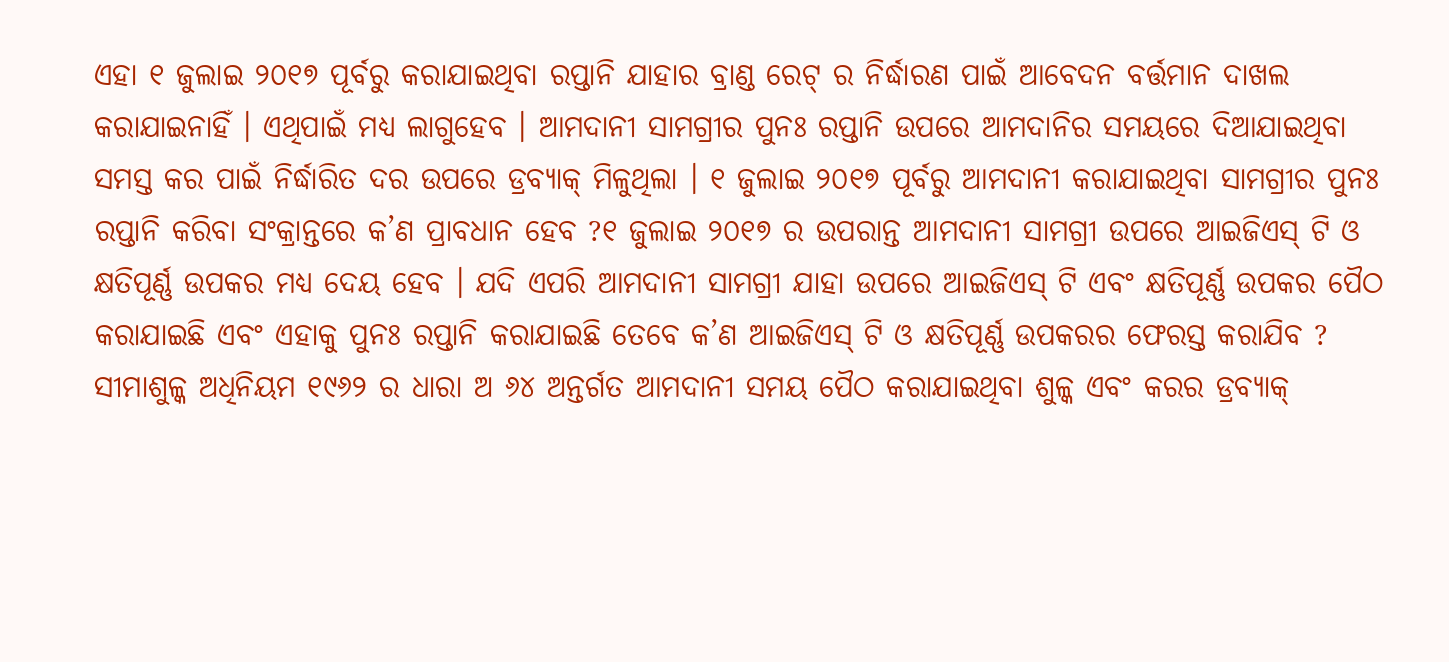ଏହା ୧ ଜୁଲାଇ ୨୦୧୭ ପୂର୍ବରୁ କରାଯାଇଥିବା ରପ୍ତାନି ଯାହାର ବ୍ରାଣ୍ଡ ରେଟ୍ ର ନିର୍ଦ୍ଧାରଣ ପାଇଁ ଆବେଦନ ବର୍ତ୍ତମାନ ଦାଖଲ କରାଯାଇନାହିଁ । ଏଥିପାଇଁ ମଧ୍ୟ ଲାଗୁହେବ । ଆମଦାନୀ ସାମଗ୍ରୀର ପୁନଃ ରପ୍ତାନି ଉପରେ ଆମଦାନିର ସମୟରେ ଦିଆଯାଇଥିବା ସମସ୍ତ କର ପାଇଁ ନିର୍ଦ୍ଧାରିତ ଦର ଉପରେ ଡ୍ରବ୍ୟାକ୍ ମିଳୁଥିଲା । ୧ ଜୁଲାଇ ୨୦୧୭ ପୂର୍ବରୁ ଆମଦାନୀ କରାଯାଇଥିବା ସାମଗ୍ରୀର ପୁନଃ ରପ୍ତାନି କରିବା ସଂକ୍ରାନ୍ତରେ କ’ଣ ପ୍ରାବଧାନ ହେବ ?୧ ଜୁଲାଇ ୨୦୧୭ ର ଉପରାନ୍ତ ଆମଦାନୀ ସାମଗ୍ରୀ ଉପରେ ଆଇଜିଏସ୍ ଟି ଓ କ୍ଷତିପୂର୍ଣ୍ଣ ଉପକର ମଧ୍ୟ ଦେୟ ହେବ । ଯଦି ଏପରି ଆମଦାନୀ ସାମଗ୍ରୀ ଯାହା ଉପରେ ଆଇଜିଏସ୍ ଟି ଏବଂ କ୍ଷତିପୂର୍ଣ୍ଣ ଉପକର ପୈଠ କରାଯାଇଛି ଏବଂ ଏହାକୁ ପୁନଃ ରପ୍ତାନି କରାଯାଇଛି ତେବେ କ’ଣ ଆଇଜିଏସ୍ ଟି ଓ କ୍ଷତିପୂର୍ଣ୍ଣ ଉପକରର ଫେରସ୍ତ କରାଯିବ ? ସୀମାଶୁଳ୍କ ଅଧିନିୟମ ୧୯୬୨ ର ଧାରା ଅ ୬୪ ଅନ୍ତର୍ଗତ ଆମଦାନୀ ସମୟ ପୈଠ କରାଯାଇଥିବା ଶୁଳ୍କ ଏବଂ କରର ଡ୍ରବ୍ୟାକ୍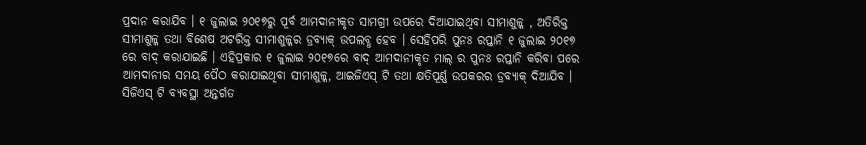ପ୍ରଦାନ କରାଯିବ । ୧ ଜୁଲାଇ ୨୦୧୭ରୁ ପୂର୍ବ ଆମଦାନୀକୃତ ସାମଗ୍ରୀ ଉପରେ ଦିଆଯାଇଥିବା ସୀମାଶୁଳ୍କ , ଅତିରିକ୍ତ ସୀମାଶୁଳ୍କ ତଥା ବିଶେଷ ଅଟରିକ୍ତ ସୀମାଶୁଳ୍କର ଡ୍ରବ୍ୟାକ୍ ଉପଲବ୍ଧ ହେବ । ସେହିପରି ପୁନଃ ରପ୍ତାନି ୧ ଜୁଲାଇ ୨୦୧୭ ରେ ବାଦ୍ କରାଯାଇଛି । ଏହିପ୍ରକାର ୧ ଜୁଲାଇ ୨୦୧୭ରେ ବାଦ୍ ଆମଦାନୀକୃତ ମାଲ୍ ର ପୁନଃ ରପ୍ତାନି କରିବା ପରେ ଆମଦାନୀର ସମୟ ପୈଠ କରାଯାଇଥିବା ସୀମାଶୁଳ୍କ, ଆଇଜିଏସ୍ ଟି ତଥା କ୍ଷତିପୂର୍ଣ୍ଣ ଉପକରର ଡ୍ରବ୍ୟାକ୍ ଦିଆଯିବ । ସିଜିଏସ୍ ଟି ବ୍ୟବସ୍ଥା ଅନ୍ତର୍ଗତ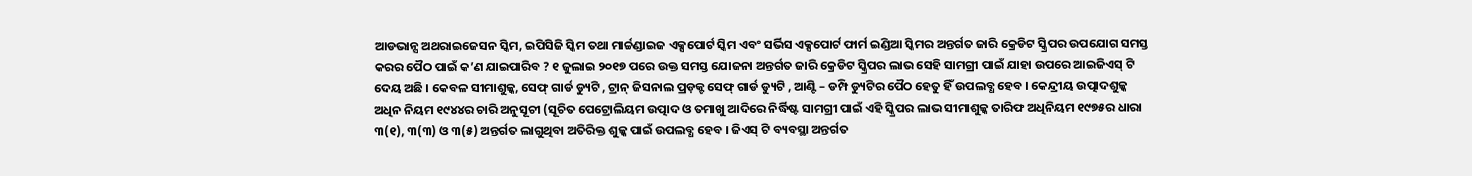ଆଡଭାନ୍ସ ଅଥରାଇଜେସନ ସ୍କିମ, ଇପିସିଜି ସ୍କିମ ତଥା ମାର୍ଚ୍ଚଣ୍ଡାଇଜ ଏକ୍ସପୋର୍ଟ ସ୍କିମ ଏବଂ ସର୍ଭିସ ଏକ୍ସପୋର୍ଟ ଫାର୍ମ ଇଣ୍ଡିଆ ସ୍କିମର ଅନ୍ତର୍ଗତ ଜାରି କ୍ରେଡିଟ ସ୍କ୍ରିପର ଉପଯୋଗ ସମସ୍ତ କରର ପୈଠ ପାଇଁ କ’ଣ ଯାଇପାରିବ ? ୧ ଜୁଲାଇ ୨୦୧୭ ପରେ ଉକ୍ତ ସମସ୍ତ ଯୋଜନା ଅନ୍ତର୍ଗତ ଜାରି କ୍ରେଡିଟ ସ୍କ୍ରିପର ଲାଭ ସେହି ସାମଗ୍ରୀ ପାଇଁ ଯାହା ଉପରେ ଆଇଜିଏସ୍ ଟି ଦେୟ ଅଛି । କେବଳ ସୀମାଶୁଳ୍କ, ସେଫ୍ ଗାର୍ଡ ଡ୍ୟୁଟି , ଟ୍ରାନ୍ ଜିସନାଲ ପ୍ରଡ଼କ୍ଟ ସେଫ୍ ଗାର୍ଡ ଡ୍ୟୁଟି , ଆଣ୍ଟି – ଡମ୍ପି ଡ୍ୟୁଟିର ପୈଠ ହେତୁ ହିଁ ଉପଲବ୍ଧ ହେବ । କେନ୍ଦ୍ରୀୟ ଉତ୍ପାଦଶୁଳ୍କ ଅଧିନ ନିୟମ ୧୯୪୪ର ଚାରି ଅନୁସୂଚୀ (ସୂଚିତ ପେଟ୍ରୋଲିୟମ ଉତ୍ପାଦ ଓ ତମାଖୁ ଆଦିରେ ନିର୍ଦ୍ଧିଷ୍ଟ ସାମଗ୍ରୀ ପାଇଁ ଏହି ସ୍କ୍ରିପର ଲାଭ ସୀମାଶୁଳ୍କ ତାରିଫ ଅଧିନିୟମ ୧୯୭୫ର ଧାରା ୩(୧), ୩(୩) ଓ ୩(୫) ଅନ୍ତର୍ଗତ ଲାଗୁଥିବା ଅତିରିକ୍ତ ଶୁଳ୍କ ପାଇଁ ଉପଲବ୍ଧ ହେବ । ଜିଏସ୍ ଟି ବ୍ୟବସ୍ଥା ଅନ୍ତର୍ଗତ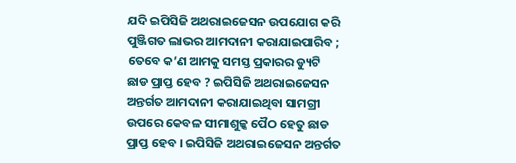ଯଦି ଇପିସିଜି ଅଥରାଇଜେସନ ଉପଯୋଗ କରି ପୁଞ୍ଜିଗତ ଲାଭର ଆମଦାନୀ କରାଯାଇପାରିବ ; ତେବେ କ’ଣ ଆମକୁ ସମସ୍ତ ପ୍ରକାରର ଡ୍ୟୁଟି ଛାଡ ପ୍ରାପ୍ତ ହେବ ? ଇପିସିଜି ଅଥରାଇଜେସନ ଅନ୍ତର୍ଗତ ଆମଦାନୀ କରାଯାଇଥିବା ସାମଗ୍ରୀ ଉପରେ କେବଳ ସୀମାଶୁଳ୍କ ପୈଠ ହେତୁ ଛାଡ ପ୍ରାପ୍ତ ହେବ । ଇପିସିଜି ଅଥରାଇଜେସନ ଅନ୍ତର୍ଗତ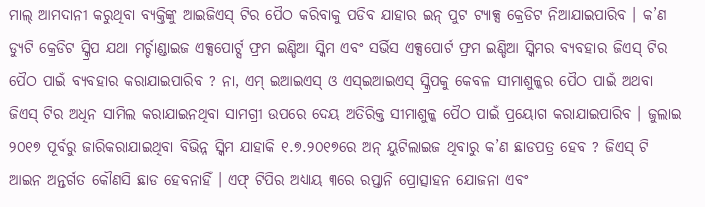ମାଲ୍ ଆମଦାନୀ କରୁଥିବା ବ୍ୟକ୍ତିଙ୍କୁ ଆଇଜିଏସ୍ ଟିର ପୈଠ କରିବାକୁ ପଡିବ ଯାହାର ଇନ୍ ପୁଟ ଟ୍ୟାକ୍ସ କ୍ରେଡିଟ ନିଆଯାଇପାରିବ । କ’ଣ ଡ୍ୟୁଟି କ୍ରେଡିଟ ସ୍କ୍ରିପ ଯଥା ମର୍ଚ୍ଚାଣ୍ଡାଇଜ ଏକ୍ସପୋର୍ଟ୍ସ ଫ୍ରମ ଇଣ୍ଡିଆ ସ୍କିମ ଏବଂ ସର୍ଭିସ ଏକ୍ସପୋର୍ଟ ଫ୍ରମ ଇଣ୍ଡିଆ ସ୍କିମର ବ୍ୟବହାର ଜିଏସ୍ ଟିର ପୈଠ ପାଇଁ ବ୍ୟବହାର କରାଯାଇପାରିବ ? ନା, ଏମ୍ ଇଆଇଏସ୍ ଓ ଏସ୍ଇଆଇଏସ୍ ସ୍କ୍ରିପକୁ କେବଳ ସୀମାଶୁଳ୍କର ପୈଠ ପାଇଁ ଅଥବା ଜିଏସ୍ ଟିର ଅଧିନ ସାମିଲ କରାଯାଇନଥିବା ସାମଗ୍ରୀ ଉପରେ ଦେୟ ଅତିରିକ୍ତ ସୀମାଶୁଳ୍କ ପୈଠ ପାଇଁ ପ୍ରୟୋଗ କରାଯାଇପାରିବ । ଜୁଲାଇ ୨୦୧୭ ପୂର୍ବରୁ ଜାରିକରାଯାଇଥିବା ବିଭିନ୍ନ ସ୍କିମ ଯାହାକି ୧.୭.୨୦୧୭ରେ ଅନ୍ ୟୁଟିଲାଇଜ ଥିବାରୁ କ’ଣ ଛାଡପତ୍ର ହେବ ? ଜିଏସ୍ ଟି ଆଇନ ଅନ୍ତର୍ଗତ କୌଣସି ଛାଡ ହେବନାହିଁ । ଏଫ୍ ଟିପିର ଅଧ୍ୟାୟ ୩ରେ ରପ୍ତାନି ପ୍ରୋତ୍ସାହନ ଯୋଜନା ଏବଂ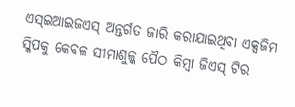ଏସ୍ଇଆଇଜଏସ୍ ଅନ୍ତର୍ଗତ ଜାରି କରାଯାଇଥିବା ଏକ୍ସଜିମ ସ୍କିପକୁ କେବଳ ସୀମାଶୁଳ୍କ ପୈଠ କିମ୍ବା ଜିଏସ୍ ଟିର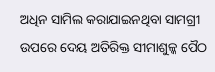ଅଧିନ ସାମିଲ କରାଯାଇନଥିବା ସାମଗ୍ରୀ ଉପରେ ଦେୟ ଅତିରିକ୍ତ ସୀମାଶୁଳ୍କ ପୈଠ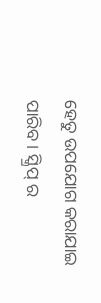ହେତୁ ଉପଯୋଗ କରାଯାଇ ପାରିବ । ସ୍କ୍ରିପ୍ ର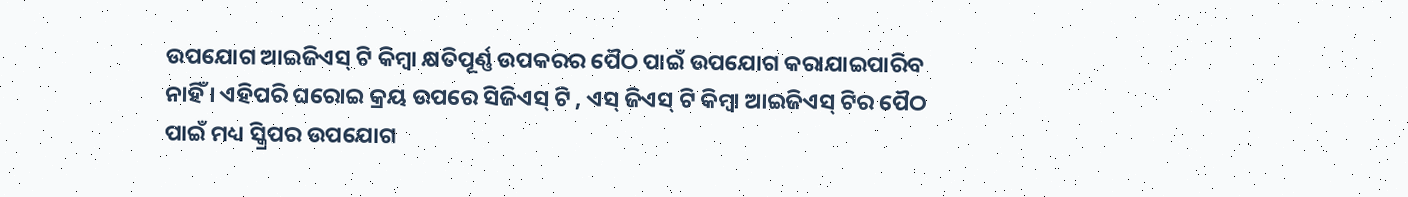ଉପଯୋଗ ଆଇଜିଏସ୍ ଟି କିମ୍ବା କ୍ଷତିପୂର୍ଣ୍ଣ ଉପକରର ପୈଠ ପାଇଁ ଉପଯୋଗ କରାଯାଇପାରିବ ନାହିଁ । ଏହିପରି ଘରୋଇ କ୍ରୟ ଉପରେ ସିଜିଏସ୍ ଟି , ଏସ୍ ଜିଏସ୍ ଟି କିମ୍ବା ଆଇଜିଏସ୍ ଟିର ପୈଠ ପାଇଁ ମଧ୍ୟ ସ୍କ୍ରିପର ଉପଯୋଗ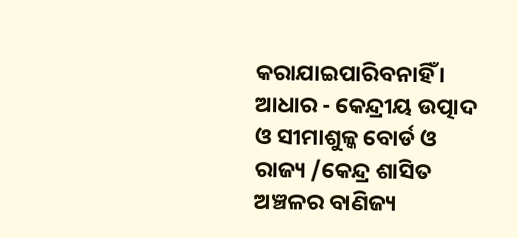କରାଯାଇପାରିବନାହିଁ । ଆଧାର - କେନ୍ଦ୍ରୀୟ ଉତ୍ପାଦ ଓ ସୀମାଶୁଳ୍କ ବୋର୍ଡ ଓ ରାଜ୍ୟ /କେନ୍ଦ୍ର ଶାସିତ ଅଞ୍ଚଳର ବାଣିଜ୍ୟ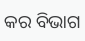କର ବିଭାଗ